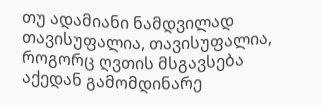თუ ადამიანი ნამდვილად თავისუფალია, თავისუფალია, როგორც ღვთის მსგავსება აქედან გამომდინარე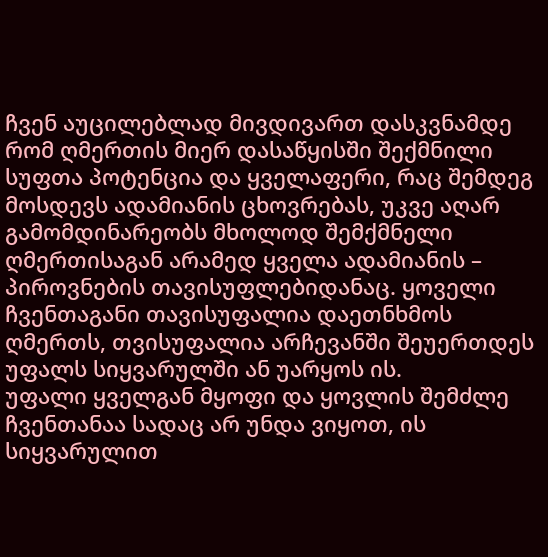ჩვენ აუცილებლად მივდივართ დასკვნამდე რომ ღმერთის მიერ დასაწყისში შექმნილი სუფთა პოტენცია და ყველაფერი, რაც შემდეგ მოსდევს ადამიანის ცხოვრებას, უკვე აღარ გამომდინარეობს მხოლოდ შემქმნელი ღმერთისაგან არამედ ყველა ადამიანის – პიროვნების თავისუფლებიდანაც. ყოველი ჩვენთაგანი თავისუფალია დაეთნხმოს ღმერთს, თვისუფალია არჩევანში შეუერთდეს უფალს სიყვარულში ან უარყოს ის.
უფალი ყველგან მყოფი და ყოვლის შემძლე ჩვენთანაა სადაც არ უნდა ვიყოთ, ის სიყვარულით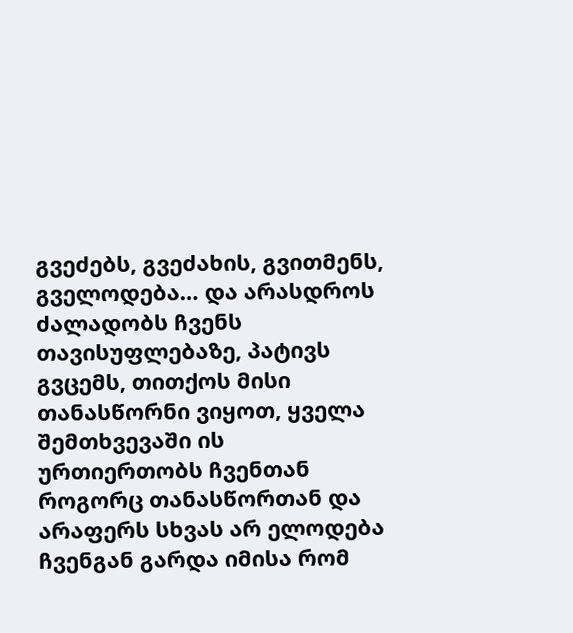გვეძებს, გვეძახის, გვითმენს, გველოდება… და არასდროს ძალადობს ჩვენს თავისუფლებაზე, პატივს გვცემს, თითქოს მისი თანასწორნი ვიყოთ, ყველა შემთხვევაში ის ურთიერთობს ჩვენთან როგორც თანასწორთან და არაფერს სხვას არ ელოდება ჩვენგან გარდა იმისა რომ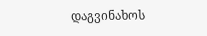დაგვინახოს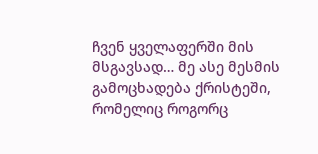ჩვენ ყველაფერში მის მსგავსად… მე ასე მესმის გამოცხადება ქრისტეში, რომელიც როგორც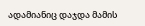ადამიანიც დაჯდა მამის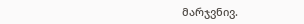მარჯვნივ.